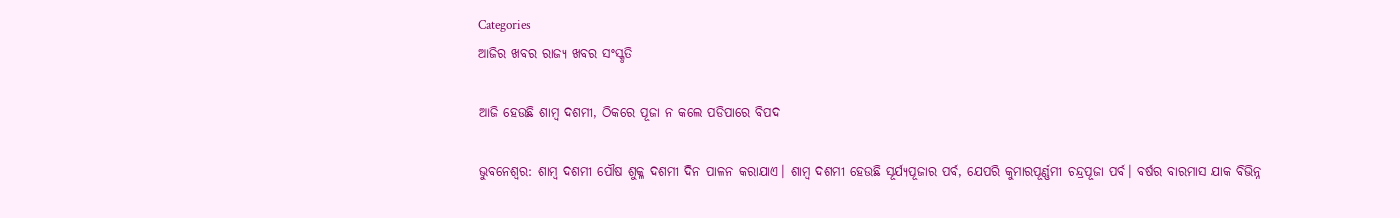Categories
ଆଜିର ଖବର ରାଜ୍ୟ ଖବର ସଂସ୍କୃତି

ଆଜି ହେଉଛି ଶାମ୍ବ ଦଶମୀ, ଠିକରେ ପୂଜା ନ କଲେ ପଡିପାରେ ବିପଦ

ଭୁବନେଶ୍ବର: ଶାମ୍ବ ଦଶମୀ ପୌଷ ଶୁକ୍ଳ ଦଶମୀ ଦିନ ପାଳନ କରାଯାଏ। ଶାମ୍ବ ଦଶମୀ ହେଉଛି ସୂର୍ଯ୍ୟପୂଜାର ପର୍ବ, ଯେପରି କୁମାରପୂର୍ଣ୍ଣମୀ ଚନ୍ଦ୍ରପୂଜା ପର୍ବ। ବର୍ଷର ବାରମାସ ଯାକ ବିଭିନ୍ନ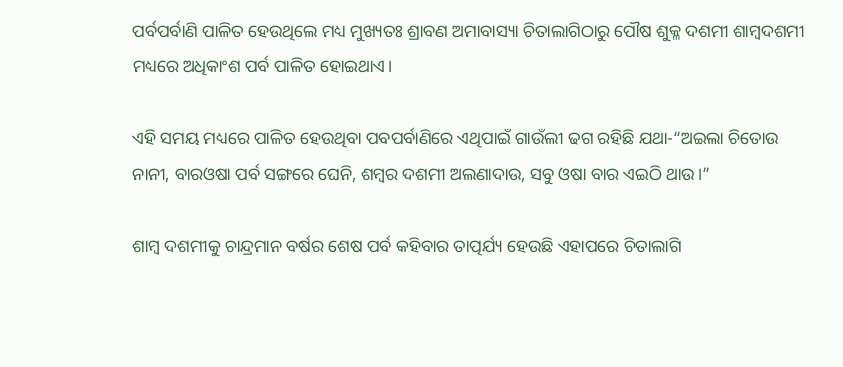ପର୍ବପର୍ବାଣି ପାଳିତ ହେଉଥିଲେ ମଧ୍ୟ ମୁଖ୍ୟତଃ ଶ୍ରାବଣ ଅମାବାସ୍ୟା ଚିତାଲାଗିଠାରୁ ପୌଷ ଶୁକ୍ଳ ଦଶମୀ ଶାମ୍ବଦଶମୀ ମଧ୍ୟରେ ଅଧିକାଂଶ ପର୍ବ ପାଳିତ ହୋଇଥାଏ।

ଏହି ସମୟ ମଧ୍ୟରେ ପାଳିତ ହେଉଥିବା ପବପର୍ବାଣିରେ ଏଥିପାଇଁ ଗାଉଁଲୀ ଢଗ ରହିଛି ଯଥା-“ଅଇଲା ଚିତୋଉ ନାନୀ, ବାରଓଷା ପର୍ବ ସଙ୍ଗରେ ଘେନି, ଶମ୍ବର ଦଶମୀ ଅଲଣାଦାଉ, ସବୁ ଓଷା ବାର ଏଇଠି ଥାଉ।”

ଶାମ୍ବ ଦଶମୀକୁ ଚାନ୍ଦ୍ରମାନ ବର୍ଷର ଶେଷ ପର୍ବ କହିବାର ତାତ୍ପର୍ଯ୍ୟ ହେଉଛି ଏହାପରେ ଚିତାଲାଗି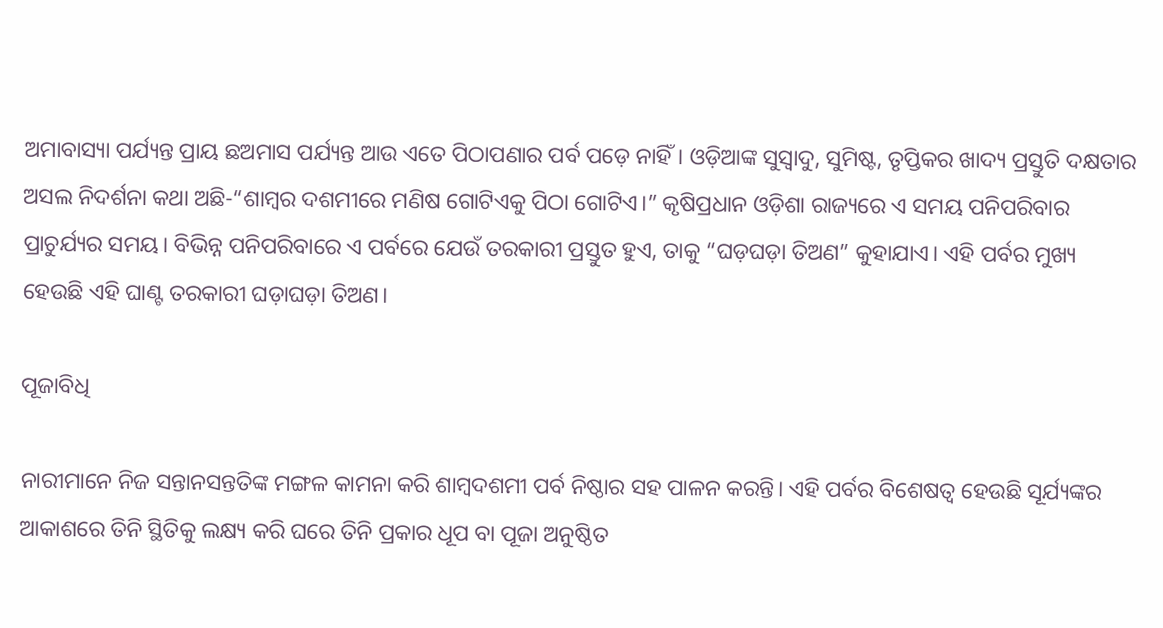ଅମାବାସ୍ୟା ପର୍ଯ୍ୟନ୍ତ ପ୍ରାୟ ଛଅମାସ ପର୍ଯ୍ୟନ୍ତ ଆଉ ଏତେ ପିଠାପଣାର ପର୍ବ ପଡ଼େ ନାହିଁ। ଓଡ଼ିଆଙ୍କ ସୁସ୍ୱାଦୁ, ସୁମିଷ୍ଟ, ତୃପ୍ତିକର ଖାଦ୍ୟ ପ୍ରସ୍ତୁତି ଦକ୍ଷତାର ଅସଲ ନିଦର୍ଶନା କଥା ଅଛି-“ଶାମ୍ବର ଦଶମୀରେ ମଣିଷ ଗୋଟିଏକୁ ପିଠା ଗୋଟିଏ।” କୃଷିପ୍ରଧାନ ଓଡ଼ିଶା ରାଜ୍ୟରେ ଏ ସମୟ ପନିପରିବାର ପ୍ରାଚୁର୍ଯ୍ୟର ସମୟ। ବିଭିନ୍ନ ପନିପରିବାରେ ଏ ପର୍ବରେ ଯେଉଁ ତରକାରୀ ପ୍ରସ୍ତୁତ ହୁଏ, ତାକୁ “ଘଡ଼ଘଡ଼ା ତିଅଣ” କୁହାଯାଏ। ଏହି ପର୍ବର ମୁଖ୍ୟ ହେଉଛି ଏହି ଘାଣ୍ଟ ତରକାରୀ ଘଡ଼ାଘଡ଼ା ତିଅଣ।

ପୂଜାବିଧି

ନାରୀମାନେ ନିଜ ସନ୍ତାନସନ୍ତତିଙ୍କ ମଙ୍ଗଳ କାମନା କରି ଶାମ୍ବଦଶମୀ ପର୍ବ ନିଷ୍ଠାର ସହ ପାଳନ କରନ୍ତି। ଏହି ପର୍ବର ବିଶେଷତ୍ୱ ହେଉଛି ସୂର୍ଯ୍ୟଙ୍କର ଆକାଶରେ ତିନି ସ୍ଥିତିକୁ ଲକ୍ଷ୍ୟ କରି ଘରେ ତିନି ପ୍ରକାର ଧୂପ ବା ପୂଜା ଅନୁଷ୍ଠିତ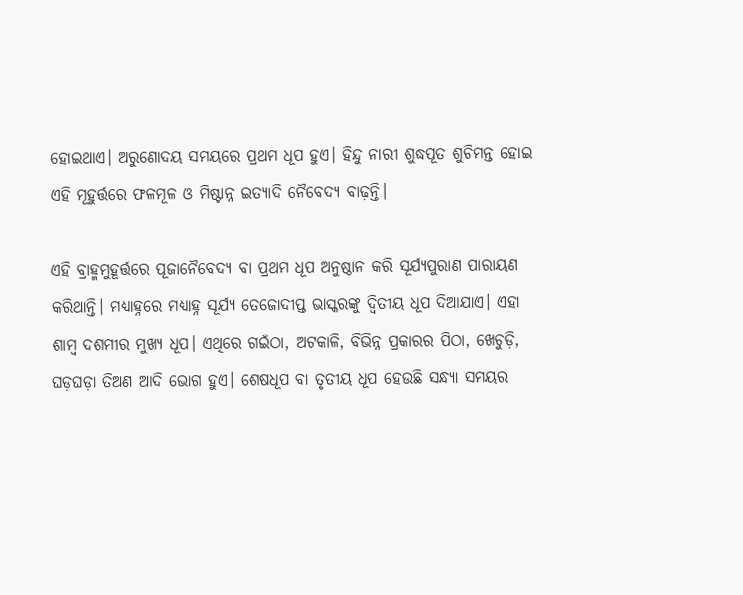ହୋଇଥାଏ। ଅରୁଣୋଦୟ ସମୟରେ ପ୍ରଥମ ଧୂପ ହୁଏ। ହିନ୍ଦୁ ନାରୀ ଶୁଦ୍ଧପୂତ ଶୁଚିମନ୍ତ ହୋଇ ଏହି ମୂହୁର୍ତ୍ତରେ ଫଳମୂଳ ଓ ମିଷ୍ଟାନ୍ନ ଇତ୍ୟାଦି ନୈବେଦ୍ୟ ବାଢ଼ନ୍ତି।

ଏହି ବ୍ରାହ୍ମମୁହୂର୍ତ୍ତରେ ପୂଜାନୈବେଦ୍ୟ ବା ପ୍ରଥମ ଧୂପ ଅନୁଷ୍ଠାନ କରି ସୂର୍ଯ୍ୟପୁରାଣ ପାରାୟଣ କରିଥାନ୍ତି। ମଧ୍ୟାହ୍ନରେ ମଧ୍ୟାହ୍ନ ସୂର୍ଯ୍ୟ ତେଜୋଦୀପ୍ତ ଭାସ୍କରଙ୍କୁ ଦ୍ୱିତୀୟ ଧୂପ ଦିଆଯାଏ। ଏହା ଶାମ୍ବ ଦଶମୀର ମୁଖ୍ୟ ଧୂପ। ଏଥିରେ ଗଇଁଠା, ଅଟକାଳି, ବିଭିନ୍ନ ପ୍ରକାରର ପିଠା, ଖେଚୁଡ଼ି, ଘଡ଼ଘଡ଼ା ତିଅଣ ଆଦି ଭୋଗ ହୁଏ। ଶେଷଧୂପ ବା ତୃତୀୟ ଧୂପ ହେଉଛି ସନ୍ଧ୍ୟା ସମୟର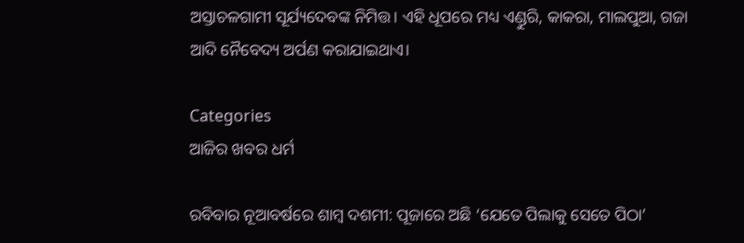ଅସ୍ତାଚଳଗାମୀ ସୂର୍ଯ୍ୟଦେବଙ୍କ ନିମିତ୍ତ। ଏହି ଧୂପରେ ମଧ୍ୟ ଏଣ୍ଡୁରି, କାକରା, ମାଲପୁଆ, ଗଜା ଆଦି ନୈବେଦ୍ୟ ଅର୍ପଣ କରାଯାଇଥାଏ।

Categories
ଆଜିର ଖବର ଧର୍ମ

ରବିବାର ନୂଆବର୍ଷରେ ଶାମ୍ବ ଦଶମୀ: ପୂଜାରେ ଅଛି ‘ଯେତେ ପିଲାକୁ ସେତେ ପିଠା’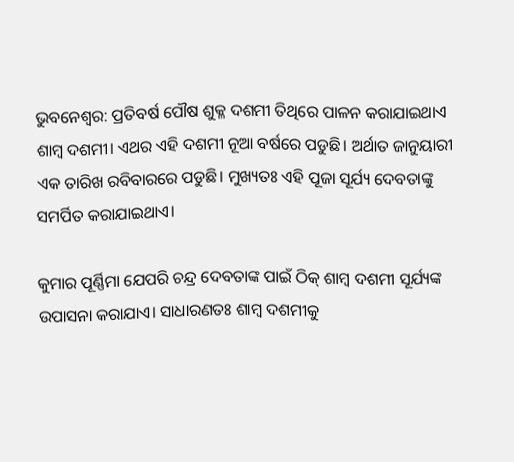ଭୁବନେଶ୍ବର: ପ୍ରତିବର୍ଷ ପୌଷ ଶୁକ୍ଳ ଦଶମୀ ତିଥିରେ ପାଳନ କରାଯାଇଥାଏ ଶାମ୍ବ ଦଶମୀ। ଏଥର ଏହି ଦଶମୀ ନୂଆ ବର୍ଷରେ ପଡୁଛି। ଅର୍ଥାତ ଜାନୁୟାରୀ ଏକ ତାରିଖ ରବିବାରରେ ପଡୁଛି। ମୁଖ୍ୟତଃ ଏହି ପୂଜା ସୂର୍ଯ୍ୟ ଦେବତାଙ୍କୁ ସମର୍ପିତ କରାଯାଇଥାଏ।

କୁମାର ପୂର୍ଣ୍ଣିମା ଯେପରି ଚନ୍ଦ୍ର ଦେବତାଙ୍କ ପାଇଁ ଠିକ୍ ଶାମ୍ବ ଦଶମୀ ସୂର୍ଯ୍ୟଙ୍କ ଉପାସନା କରାଯାଏ। ସାଧାରଣତଃ ଶାମ୍ବ ଦଶମୀକୁ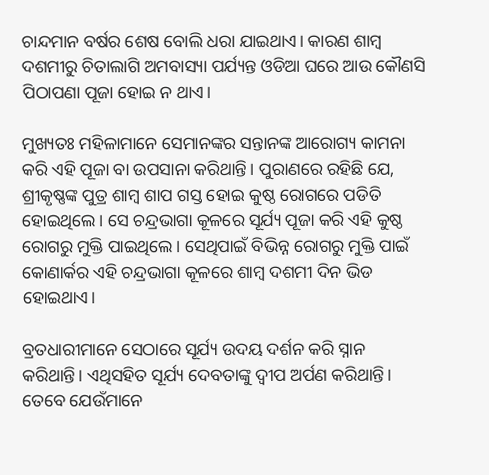ଚାନ୍ଦମାନ ବର୍ଷର ଶେଷ ବୋଲି ଧରା ଯାଇଥାଏ। କାରଣ ଶାମ୍ବ ଦଶମୀରୁ ଚିତାଲାଗି ଅମବାସ୍ୟା ପର୍ଯ୍ୟନ୍ତ ଓଡିଆ ଘରେ ଆଉ କୌଣସି ପିଠାପଣା ପୂଜା ହୋଇ ନ ଥାଏ।

ମୁଖ୍ୟତଃ ମହିଳାମାନେ ସେମାନଙ୍କର ସନ୍ତାନଙ୍କ ଆରୋଗ୍ୟ କାମନା କରି ଏହି ପୂଜା ବା ଉପସାନା କରିଥାନ୍ତି। ପୁରାଣରେ ରହିଛି ଯେ, ଶ୍ରୀକୃଷ୍ଣଙ୍କ ପୁତ୍ର ଶାମ୍ବ ଶାପ ଗସ୍ତ ହୋଇ କୁଷ୍ଠ ରୋଗରେ ପଡିତି ହୋଇଥିଲେ। ସେ ଚନ୍ଦ୍ରଭାଗା କୂଳରେ ସୂର୍ଯ୍ୟ ପୂଜା କରି ଏହି କୁଷ୍ଠ ରୋଗରୁ ମୁକ୍ତି ପାଇଥିଲେ। ସେଥିପାଇଁ ବିଭିନ୍ନ ରୋଗରୁ ମୁକ୍ତି ପାଇଁ କୋଣାର୍କର ଏହି ଚନ୍ଦ୍ରଭାଗା କୂଳରେ ଶାମ୍ବ ଦଶମୀ ଦିନ ଭିଡ ହୋଇଥାଏ।

ବ୍ରତଧାରୀମାନେ ସେଠାରେ ସୂର୍ଯ୍ୟ ଉଦୟ ଦର୍ଶନ କରି ସ୍ନାନ କରିଥାନ୍ତି। ଏଥିସହିତ ସୂର୍ଯ୍ୟ ଦେବତାଙ୍କୁ ଦ୍ବୀପ ଅର୍ପଣ କରିଥାନ୍ତି। ତେବେ ଯେଉଁମାନେ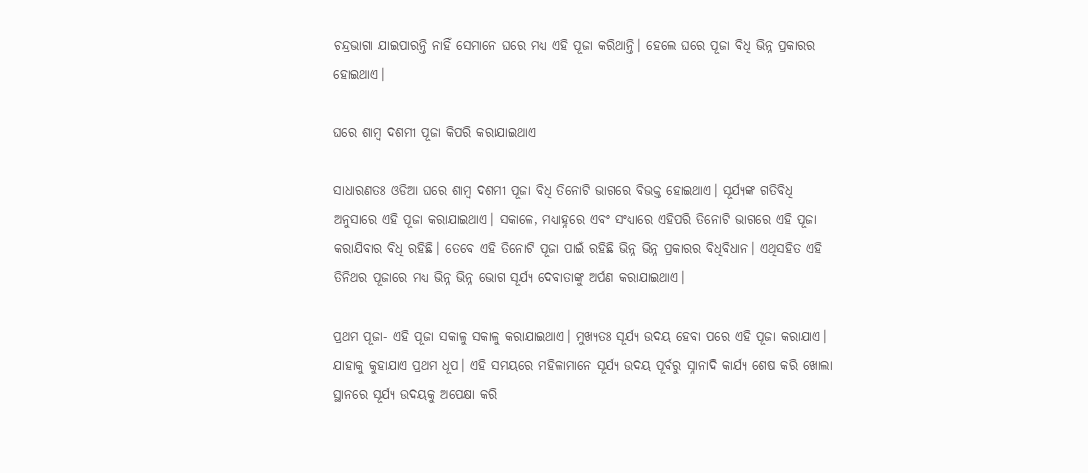ଚନ୍ଦ୍ରଭାଗା ଯାଇପାରନ୍ତି ନାହିଁ ସେମାନେ ଘରେ ମଧ୍ୟ ଏହି ପୂଜା କରିଥାନ୍ତି। ହେଲେ ଘରେ ପୂଜା ବିଧି ଭିନ୍ନ ପ୍ରକାରର ହୋଇଥାଏ।

ଘରେ ଶାମ୍ବ ଦଶମୀ ପୂଜା କିପରି କରାଯାଇଥାଏ

ସାଧାରଣତଃ ଓଡିଆ ଘରେ ଶାମ୍ବ ଦଶମୀ ପୂଜା ବିଧି ତିନୋଟି ଭାଗରେ ବିଭକ୍ତ ହୋଇଥାଏ। ସୂର୍ଯ୍ୟଙ୍କ ଗତିବିଧି ଅନୁସାରେ ଏହି ପୂଜା କରାଯାଇଥାଏ। ସକାଳେ, ମଧ୍ୟାହ୍ନରେ ଏବଂ ସଂଧ୍ୟାରେ ଏହିପରି ତିନୋଟି ଭାଗରେ ଏହି ପୂଜା କରାଯିବାର ବିଧି ରହିଛି। ତେବେ ଏହି ତିନୋଟି ପୂଜା ପାଇଁ ରହିଛି ଭିନ୍ନ ଭିନ୍ନ ପ୍ରକାରର ବିଧିବିଧାନ। ଏଥିସହିତ ଏହି ତିନିଥର ପୂଜାରେ ମଧ୍ୟ ଭିନ୍ନ ଭିନ୍ନ ଭୋଗ ସୂର୍ଯ୍ୟ ଦେବାତାଙ୍କୁ ଅର୍ପଣ କରାଯାଇଥାଏ।

ପ୍ରଥମ ପୂଜା- ଏହି ପୂଜା ସକାଳୁ ସକାଳୁ କରାଯାଇଥାଏ। ମୁଖ୍ୟତଃ ସୂର୍ଯ୍ୟ ଉଦୟ ହେବା ପରେ ଏହି ପୂଜା କରାଯାଏ। ଯାହାକୁ କୁହାଯାଏ ପ୍ରଥମ ଧୂପ। ଏହି ସମୟରେ ମହିଳାମାନେ ସୂର୍ଯ୍ୟ ଉଦୟ ପୂର୍ବରୁ ସ୍ନାନାଦି କାର୍ଯ୍ୟ ଶେଷ କରି ଖୋଲା ସ୍ଥାନରେ ସୂର୍ଯ୍ୟ ଉଦୟକୁ ଅପେକ୍ଷା କରି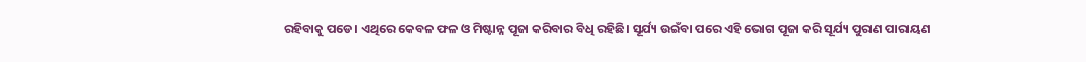ରହିବାକୁ ପଡେ। ଏଥିରେ କେବଳ ଫଳ ଓ ମିଷ୍ଟାନ୍ନ ପୂଜା କରିବାର ବିଧି ରହିଛି। ସୂର୍ଯ୍ୟ ଉଇଁବା ପରେ ଏହି ଭୋଗ ପୂଜା କରି ସୂର୍ଯ୍ୟ ପୁରାଣ ପାରାୟଣ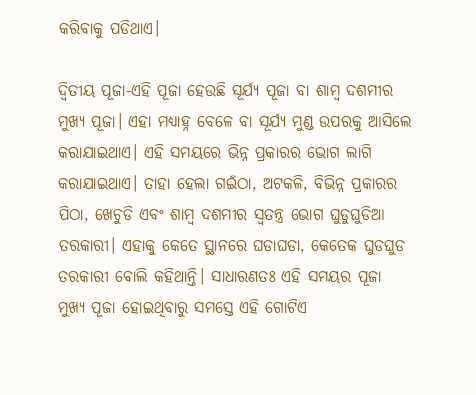କରିବାକୁ ପଡିଥାଏ।

ଦ୍ବିତୀୟ ପୂଜା-ଏହି ପୂଜା ହେଉଛି ସୂର୍ଯ୍ୟ ପୂଜା ବା ଶାମ୍ବ ଦଶମୀର ମୁଖ୍ୟ ପୂଜା। ଏହା ମଧ୍ୟାହ୍ନ ବେଳେ ବା ସୂର୍ଯ୍ୟ ମୁଣ୍ଡ ଉପରକୁ ଆସିଲେ କରାଯାଇଥାଏ। ଏହି ସମୟରେ ଭିନ୍ନ ପ୍ରକାରର ଭୋଗ ଲାଗି କରାଯାଇଥାଏ। ତାହା ହେଲା ଗଇଁଠା, ଅଟକଳି, ବିଭିନ୍ନ ପ୍ରକାରର ପିଠା, ଖେଚୁଡି ଏବଂ ଶାମ୍ବ ଦଶମୀର ସ୍ବତନ୍ତ୍ର ଭୋଗ ଘୁଡୁଘୁଡିଆ ତରକାରୀ। ଏହାକୁ କେତେ ସ୍ଥାନରେ ଘଡାଘଡା, କେତେକ ଘୁଡଘୁଡ ତରକାରୀ ବୋଲି କହିଥାନ୍ତି। ସାଧାରଣତଃ ଏହି ସମୟର ପୂଜା ମୁଖ୍ୟ ପୂଜା ହୋଇଥିବାରୁ ସମସ୍ତେ ଏହି ଗୋଟିଏ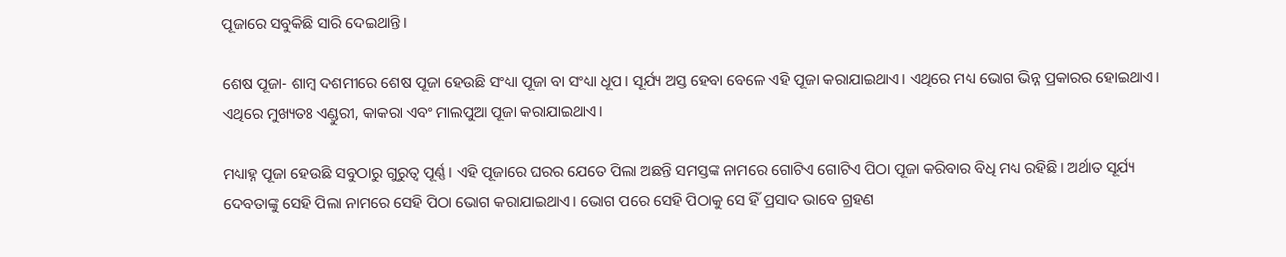ପୂଜାରେ ସବୁକିଛି ସାରି ଦେଇଥାନ୍ତି।

ଶେଷ ପୂଜା- ଶାମ୍ବ ଦଶମୀରେ ଶେଷ ପୂଜା ହେଉଛି ସଂଧ୍ୟା ପୂଜା ବା ସଂଧ୍ୟା ଧୂପ। ସୂର୍ଯ୍ୟ ଅସ୍ତ ହେବା ବେଳେ ଏହି ପୂଜା କରାଯାଇଥାଏ। ଏଥିରେ ମଧ୍ୟ ଭୋଗ ଭିନ୍ନ ପ୍ରକାରର ହୋଇଥାଏ। ଏଥିରେ ମୁଖ୍ୟତଃ ଏଣ୍ଡୁରୀ, କାକରା ଏବଂ ମାଲପୁଆ ପୂଜା କରାଯାଇଥାଏ।

ମଧ୍ୟାହ୍ନ ପୂଜା ହେଉଛି ସବୁଠାରୁ ଗୁରୁତ୍ବ ପୂର୍ଣ୍ଣ। ଏହି ପୂଜାରେ ଘରର ଯେତେ ପିଲା ଅଛନ୍ତି ସମସ୍ତଙ୍କ ନାମରେ ଗୋଟିଏ ଗୋଟିଏ ପିଠା ପୂଜା କରିବାର ବିଧି ମଧ୍ୟ ରହିଛି। ଅର୍ଥାତ ସୂର୍ଯ୍ୟ ଦେବତାଙ୍କୁ ସେହି ପିଲା ନାମରେ ସେହି ପିଠା ଭୋଗ କରାଯାଇଥାଏ। ଭୋଗ ପରେ ସେହି ପିଠାକୁ ସେ ହିଁ ପ୍ରସାଦ ଭାବେ ଗ୍ରହଣ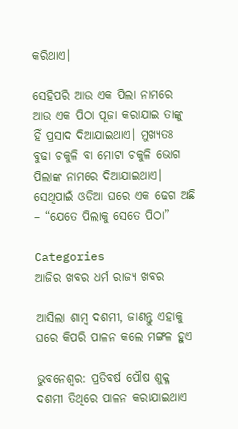କରିଥାଏ।

ସେହିପରି ଆଉ ଏକ ପିଲା ନାମରେ ଆଉ ଏକ ପିଠା ପୂଜା କରାଯାଇ ତାଙ୍କୁ ହିଁ ପ୍ରସାଦ ଦିଆଯାଇଥାଏ। ମୁଖ୍ୟତଃ ବୁଢା ଚକୁଳି ବା ମୋଟା ଚକୁଳି ଭୋଗ ପିଲାଙ୍କ ନାମରେ ଦିଆଯାଇଥାଏ। ସେଥିପାଇଁ ଓଡିଆ ଘରେ ଏକ ଢେଗ ଅଛି – “ଯେତେ ପିଲାକୁ ସେତେ ପିଠା”

Categories
ଆଜିର ଖବର ଧର୍ମ ରାଜ୍ୟ ଖବର

ଆସିଲା ଶାମ୍ବ ଦଶମୀ, ଜାଣନ୍ତୁ ଏହାକୁ ଘରେ କିପରି ପାଳନ କଲେ ମଙ୍ଗଳ ହୁଏ

ଭୁବନେଶ୍ବର: ପ୍ରତିବର୍ଷ ପୌଷ ଶୁକ୍ଳ ଦଶମୀ ତିଥିରେ ପାଳନ କରାଯାଇଥାଏ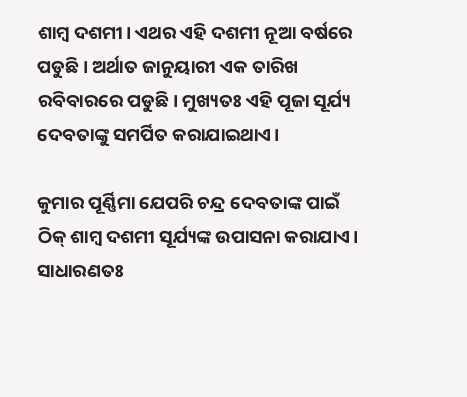ଶାମ୍ବ ଦଶମୀ। ଏଥର ଏହି ଦଶମୀ ନୂଆ ବର୍ଷରେ ପଡୁଛି। ଅର୍ଥାତ ଜାନୁୟାରୀ ଏକ ତାରିଖ ରବିବାରରେ ପଡୁଛି। ମୁଖ୍ୟତଃ ଏହି ପୂଜା ସୂର୍ଯ୍ୟ ଦେବତାଙ୍କୁ ସମର୍ପିତ କରାଯାଇଥାଏ।

କୁମାର ପୂର୍ଣ୍ଣିମା ଯେପରି ଚନ୍ଦ୍ର ଦେବତାଙ୍କ ପାଇଁ ଠିକ୍ ଶାମ୍ବ ଦଶମୀ ସୂର୍ଯ୍ୟଙ୍କ ଉପାସନା କରାଯାଏ। ସାଧାରଣତଃ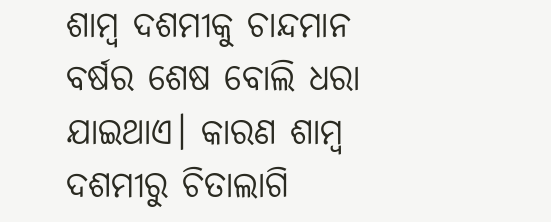ଶାମ୍ବ ଦଶମୀକୁ ଚାନ୍ଦମାନ ବର୍ଷର ଶେଷ ବୋଲି ଧରା ଯାଇଥାଏ। କାରଣ ଶାମ୍ବ ଦଶମୀରୁ ଚିତାଲାଗି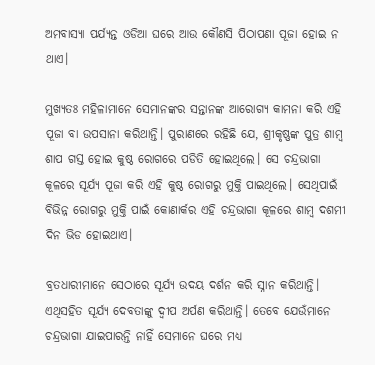ଅମବାସ୍ୟା ପର୍ଯ୍ୟନ୍ତ ଓଡିଆ ଘରେ ଆଉ କୌଣସି ପିଠାପଣା ପୂଜା ହୋଇ ନ ଥାଏ।

ମୁଖ୍ୟତଃ ମହିଳାମାନେ ସେମାନଙ୍କର ସନ୍ତାନଙ୍କ ଆରୋଗ୍ୟ କାମନା କରି ଏହି ପୂଜା ବା ଉପସାନା କରିଥାନ୍ତି। ପୁରାଣରେ ରହିଛି ଯେ, ଶ୍ରୀକୃଷ୍ଣଙ୍କ ପୁତ୍ର ଶାମ୍ବ ଶାପ ଗସ୍ତ ହୋଇ କୁଷ୍ଠ ରୋଗରେ ପଡିତି ହୋଇଥିଲେ। ସେ ଚନ୍ଦ୍ରଭାଗା କୂଳରେ ସୂର୍ଯ୍ୟ ପୂଜା କରି ଏହି କୁଷ୍ଠ ରୋଗରୁ ମୁକ୍ତି ପାଇଥିଲେ। ସେଥିପାଇଁ ବିଭିନ୍ନ ରୋଗରୁ ମୁକ୍ତି ପାଇଁ କୋଣାର୍କର ଏହି ଚନ୍ଦ୍ରଭାଗା କୂଳରେ ଶାମ୍ବ ଦଶମୀ ଦିନ ଭିଡ ହୋଇଥାଏ।

ବ୍ରତଧାରୀମାନେ ସେଠାରେ ସୂର୍ଯ୍ୟ ଉଦୟ ଦର୍ଶନ କରି ସ୍ନାନ କରିଥାନ୍ତି। ଏଥିସହିତ ସୂର୍ଯ୍ୟ ଦେବତାଙ୍କୁ ଦ୍ବୀପ ଅର୍ପଣ କରିଥାନ୍ତି। ତେବେ ଯେଉଁମାନେ ଚନ୍ଦ୍ରଭାଗା ଯାଇପାରନ୍ତି ନାହିଁ ସେମାନେ ଘରେ ମଧ୍ୟ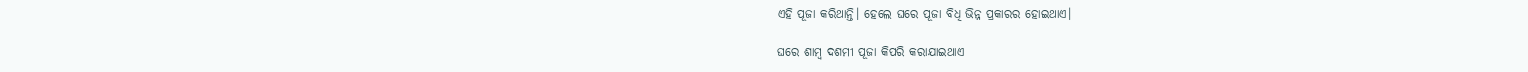ଏହି ପୂଜା କରିଥାନ୍ତି। ହେଲେ ଘରେ ପୂଜା ବିଧି ଭିନ୍ନ ପ୍ରକାରର ହୋଇଥାଏ।

ଘରେ ଶାମ୍ବ ଦଶମୀ ପୂଜା କିପରି କରାଯାଇଥାଏ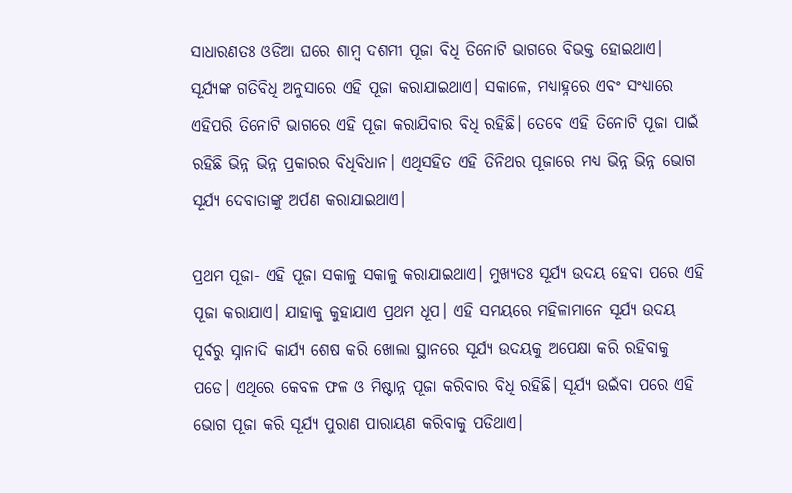ସାଧାରଣତଃ ଓଡିଆ ଘରେ ଶାମ୍ବ ଦଶମୀ ପୂଜା ବିଧି ତିନୋଟି ଭାଗରେ ବିଭକ୍ତ ହୋଇଥାଏ। ସୂର୍ଯ୍ୟଙ୍କ ଗତିବିଧି ଅନୁସାରେ ଏହି ପୂଜା କରାଯାଇଥାଏ। ସକାଳେ, ମଧ୍ୟାହ୍ନରେ ଏବଂ ସଂଧ୍ୟାରେ ଏହିପରି ତିନୋଟି ଭାଗରେ ଏହି ପୂଜା କରାଯିବାର ବିଧି ରହିଛି। ତେବେ ଏହି ତିନୋଟି ପୂଜା ପାଇଁ ରହିଛି ଭିନ୍ନ ଭିନ୍ନ ପ୍ରକାରର ବିଧିବିଧାନ। ଏଥିସହିତ ଏହି ତିନିଥର ପୂଜାରେ ମଧ୍ୟ ଭିନ୍ନ ଭିନ୍ନ ଭୋଗ ସୂର୍ଯ୍ୟ ଦେବାତାଙ୍କୁ ଅର୍ପଣ କରାଯାଇଥାଏ।

ପ୍ରଥମ ପୂଜା- ଏହି ପୂଜା ସକାଳୁ ସକାଳୁ କରାଯାଇଥାଏ। ମୁଖ୍ୟତଃ ସୂର୍ଯ୍ୟ ଉଦୟ ହେବା ପରେ ଏହି ପୂଜା କରାଯାଏ। ଯାହାକୁ କୁହାଯାଏ ପ୍ରଥମ ଧୂପ। ଏହି ସମୟରେ ମହିଳାମାନେ ସୂର୍ଯ୍ୟ ଉଦୟ ପୂର୍ବରୁ ସ୍ନାନାଦି କାର୍ଯ୍ୟ ଶେଷ କରି ଖୋଲା ସ୍ଥାନରେ ସୂର୍ଯ୍ୟ ଉଦୟକୁ ଅପେକ୍ଷା କରି ରହିବାକୁ ପଡେ। ଏଥିରେ କେବଳ ଫଳ ଓ ମିଷ୍ଟାନ୍ନ ପୂଜା କରିବାର ବିଧି ରହିଛି। ସୂର୍ଯ୍ୟ ଉଇଁବା ପରେ ଏହି ଭୋଗ ପୂଜା କରି ସୂର୍ଯ୍ୟ ପୁରାଣ ପାରାୟଣ କରିବାକୁ ପଡିଥାଏ।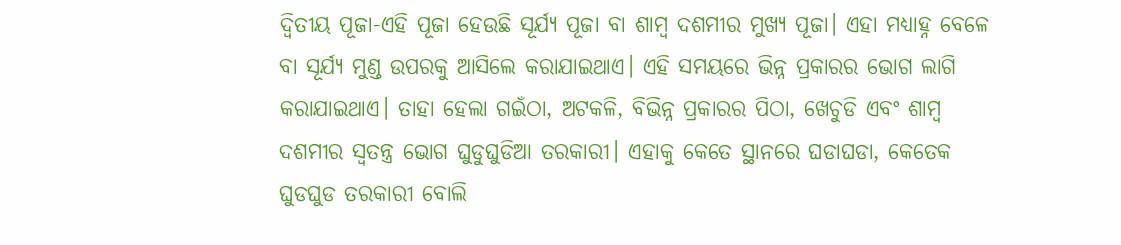ଦ୍ବିତୀୟ ପୂଜା-ଏହି ପୂଜା ହେଉଛି ସୂର୍ଯ୍ୟ ପୂଜା ବା ଶାମ୍ବ ଦଶମୀର ମୁଖ୍ୟ ପୂଜା। ଏହା ମଧ୍ୟାହ୍ନ ବେଳେ ବା ସୂର୍ଯ୍ୟ ମୁଣ୍ଡ ଉପରକୁ ଆସିଲେ କରାଯାଇଥାଏ। ଏହି ସମୟରେ ଭିନ୍ନ ପ୍ରକାରର ଭୋଗ ଲାଗି କରାଯାଇଥାଏ। ତାହା ହେଲା ଗଇଁଠା, ଅଟକଳି, ବିଭିନ୍ନ ପ୍ରକାରର ପିଠା, ଖେଚୁଡି ଏବଂ ଶାମ୍ବ ଦଶମୀର ସ୍ବତନ୍ତ୍ର ଭୋଗ ଘୁଡୁଘୁଡିଆ ତରକାରୀ। ଏହାକୁ କେତେ ସ୍ଥାନରେ ଘଡାଘଡା, କେତେକ ଘୁଡଘୁଡ ତରକାରୀ ବୋଲି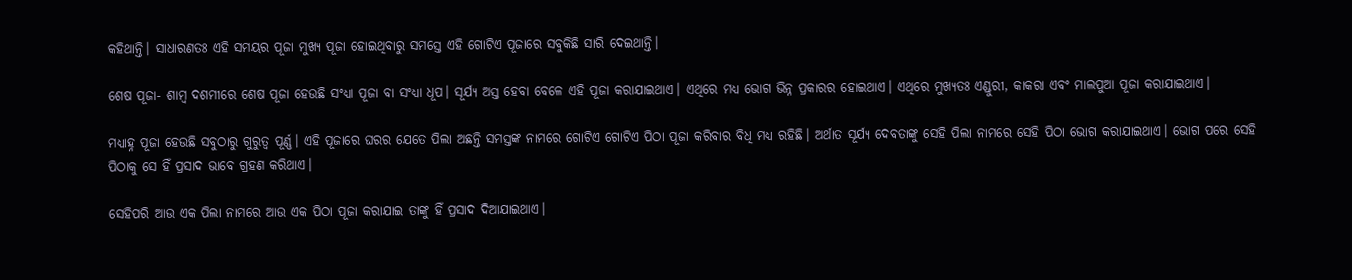କହିଥାନ୍ତି। ସାଧାରଣତଃ ଏହି ସମୟର ପୂଜା ମୁଖ୍ୟ ପୂଜା ହୋଇଥିବାରୁ ସମସ୍ତେ ଏହି ଗୋଟିଏ ପୂଜାରେ ସବୁକିଛି ସାରି ଦେଇଥାନ୍ତି।

ଶେଷ ପୂଜା- ଶାମ୍ବ ଦଶମୀରେ ଶେଷ ପୂଜା ହେଉଛି ସଂଧ୍ୟା ପୂଜା ବା ସଂଧ୍ୟା ଧୂପ। ସୂର୍ଯ୍ୟ ଅସ୍ତ ହେବା ବେଳେ ଏହି ପୂଜା କରାଯାଇଥାଏ। ଏଥିରେ ମଧ୍ୟ ଭୋଗ ଭିନ୍ନ ପ୍ରକାରର ହୋଇଥାଏ। ଏଥିରେ ମୁଖ୍ୟତଃ ଏଣ୍ଡୁରୀ, କାକରା ଏବଂ ମାଲପୁଆ ପୂଜା କରାଯାଇଥାଏ।

ମଧ୍ୟାହ୍ନ ପୂଜା ହେଉଛି ସବୁଠାରୁ ଗୁରୁତ୍ବ ପୂର୍ଣ୍ଣ। ଏହି ପୂଜାରେ ଘରର ଯେତେ ପିଲା ଅଛନ୍ତି ସମସ୍ତଙ୍କ ନାମରେ ଗୋଟିଏ ଗୋଟିଏ ପିଠା ପୂଜା କରିବାର ବିଧି ମଧ୍ୟ ରହିଛି। ଅର୍ଥାତ ସୂର୍ଯ୍ୟ ଦେବତାଙ୍କୁ ସେହି ପିଲା ନାମରେ ସେହି ପିଠା ଭୋଗ କରାଯାଇଥାଏ। ଭୋଗ ପରେ ସେହି ପିଠାକୁ ସେ ହିଁ ପ୍ରସାଦ ଭାବେ ଗ୍ରହଣ କରିଥାଏ।

ସେହିପରି ଆଉ ଏକ ପିଲା ନାମରେ ଆଉ ଏକ ପିଠା ପୂଜା କରାଯାଇ ତାଙ୍କୁ ହିଁ ପ୍ରସାଦ ଦିଆଯାଇଥାଏ।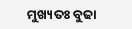ମୁଖ୍ୟତଃ ବୁଢା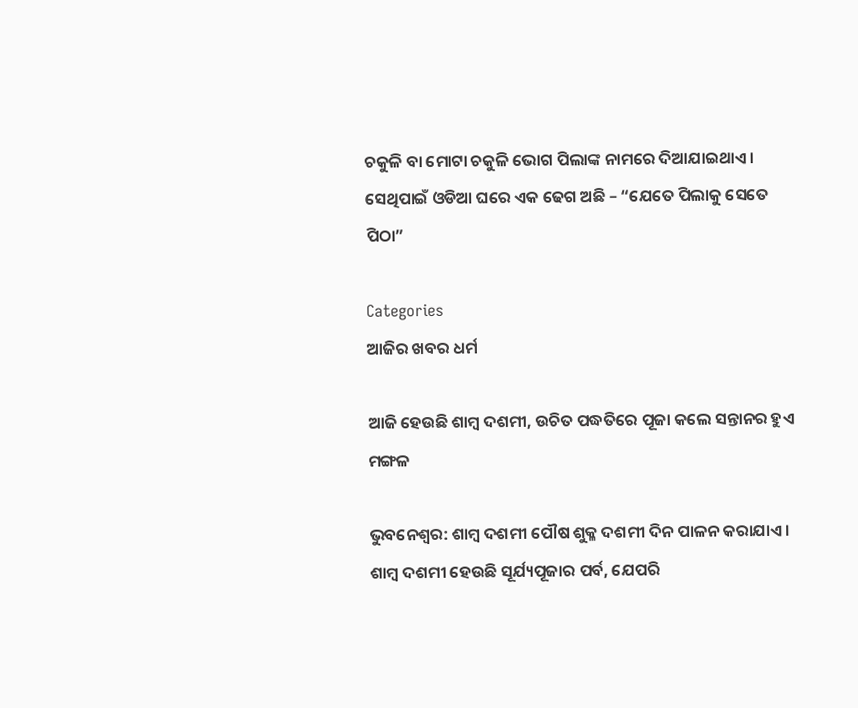ଚକୁଳି ବା ମୋଟା ଚକୁଳି ଭୋଗ ପିଲାଙ୍କ ନାମରେ ଦିଆଯାଇଥାଏ। ସେଥିପାଇଁ ଓଡିଆ ଘରେ ଏକ ଢେଗ ଅଛି – “ଯେତେ ପିଲାକୁ ସେତେ ପିଠା”

Categories
ଆଜିର ଖବର ଧର୍ମ

ଆଜି ହେଉଛି ଶାମ୍ବ ଦଶମୀ, ଉଚିତ ପଦ୍ଧତିରେ ପୂଜା କଲେ ସନ୍ତାନର ହୁଏ ମଙ୍ଗଳ

ଭୁବନେଶ୍ବର: ଶାମ୍ବ ଦଶମୀ ପୌଷ ଶୁକ୍ଳ ଦଶମୀ ଦିନ ପାଳନ କରାଯାଏ । ଶାମ୍ବ ଦଶମୀ ହେଉଛି ସୂର୍ଯ୍ୟପୂଜାର ପର୍ବ, ଯେପରି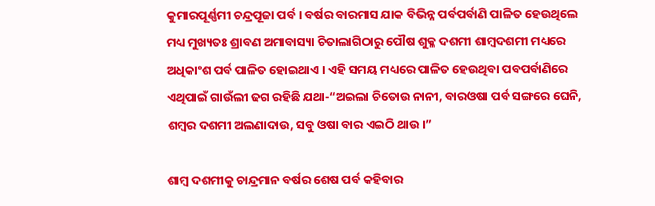କୁମାରପୂର୍ଣ୍ଣମୀ ଚନ୍ଦ୍ରପୂଜା ପର୍ବ । ବର୍ଷର ବାରମାସ ଯାକ ବିଭିନ୍ନ ପର୍ବପର୍ବାଣି ପାଳିତ ହେଉଥିଲେ ମଧ୍ୟ ମୁଖ୍ୟତଃ ଶ୍ରାବଣ ଅମାବାସ୍ୟା ଚିତାଲାଗିଠାରୁ ପୌଷ ଶୁକ୍ଳ ଦଶମୀ ଶାମ୍ବଦଶମୀ ମଧ୍ୟରେ ଅଧିକାଂଶ ପର୍ବ ପାଳିତ ହୋଇଥାଏ । ଏହି ସମୟ ମଧ୍ୟରେ ପାଳିତ ହେଉଥିବା ପବପର୍ବାଣିରେ ଏଥିପାଇଁ ଗାଉଁଲୀ ଢଗ ରହିଛି ଯଥା-“ଅଇଲା ଚିତୋଉ ନାନୀ, ବାରଓଷା ପର୍ବ ସଙ୍ଗରେ ଘେନି, ଶମ୍ବର ଦଶମୀ ଅଲଣାଦାଉ, ସବୁ ଓଷା ବାର ଏଇଠି ଥାଉ ।”

ଶାମ୍ବ ଦଶମୀକୁ ଚାନ୍ଦ୍ରମାନ ବର୍ଷର ଶେଷ ପର୍ବ କହିବାର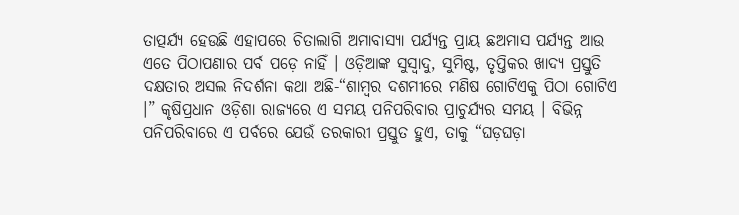ତାତ୍ପର୍ଯ୍ୟ ହେଉଛି ଏହାପରେ ଚିତାଲାଗି ଅମାବାସ୍ୟା ପର୍ଯ୍ୟନ୍ତ ପ୍ରାୟ ଛଅମାସ ପର୍ଯ୍ୟନ୍ତ ଆଉ ଏତେ ପିଠାପଣାର ପର୍ବ ପଡ଼େ ନାହିଁ । ଓଡ଼ିଆଙ୍କ ସୁସ୍ୱାଦୁ, ସୁମିଷ୍ଟ, ତୃପ୍ତିକର ଖାଦ୍ୟ ପ୍ରସ୍ତୁତି ଦକ୍ଷତାର ଅସଲ ନିଦର୍ଶନା କଥା ଅଛି-“ଶାମ୍ବର ଦଶମୀରେ ମଣିଷ ଗୋଟିଏକୁ ପିଠା ଗୋଟିଏ ।” କୃଷିପ୍ରଧାନ ଓଡ଼ିଶା ରାଜ୍ୟରେ ଏ ସମୟ ପନିପରିବାର ପ୍ରାଚୁର୍ଯ୍ୟର ସମୟ । ବିଭିନ୍ନ ପନିପରିବାରେ ଏ ପର୍ବରେ ଯେଉଁ ତରକାରୀ ପ୍ରସ୍ତୁତ ହୁଏ, ତାକୁ “ଘଡ଼ଘଡ଼ା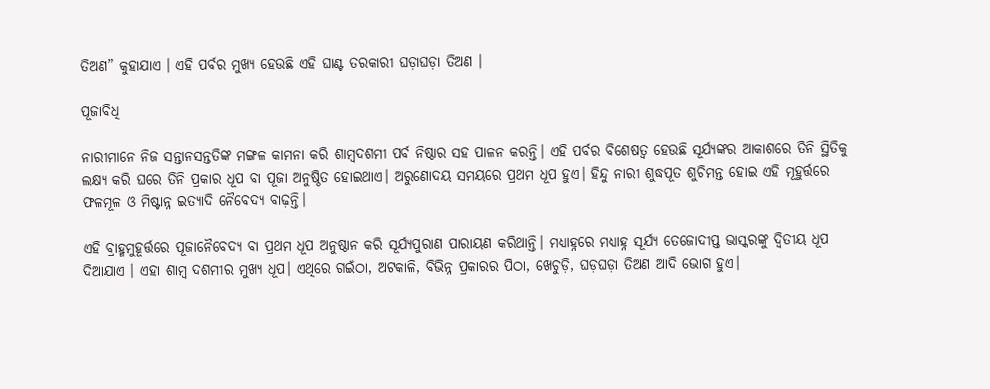ତିଅଣ” କୁହାଯାଏ । ଏହି ପର୍ବର ମୁଖ୍ୟ ହେଉଛି ଏହି ଘାଣ୍ଟ ତରକାରୀ ଘଡ଼ାଘଡ଼ା ତିଅଣ ।

ପୂଜାବିଧି

ନାରୀମାନେ ନିଜ ସନ୍ତାନସନ୍ତତିଙ୍କ ମଙ୍ଗଳ କାମନା କରି ଶାମ୍ବଦଶମୀ ପର୍ବ ନିଷ୍ଠାର ସହ ପାଳନ କରନ୍ତି। ଏହି ପର୍ବର ବିଶେଷତ୍ୱ ହେଉଛି ସୂର୍ଯ୍ୟଙ୍କର ଆକାଶରେ ତିନି ସ୍ଥିତିକୁ ଲକ୍ଷ୍ୟ କରି ଘରେ ତିନି ପ୍ରକାର ଧୂପ ବା ପୂଜା ଅନୁଷ୍ଠିତ ହୋଇଥାଏ। ଅରୁଣୋଦୟ ସମୟରେ ପ୍ରଥମ ଧୂପ ହୁଏ। ହିନ୍ଦୁ ନାରୀ ଶୁଦ୍ଧପୂତ ଶୁଚିମନ୍ତ ହୋଇ ଏହି ମୂହୁର୍ତ୍ତରେ ଫଳମୂଳ ଓ ମିଷ୍ଟାନ୍ନ ଇତ୍ୟାଦି ନୈବେଦ୍ୟ ବାଢ଼ନ୍ତି।

ଏହି ବ୍ରାହ୍ମମୁହୂର୍ତ୍ତରେ ପୂଜାନୈବେଦ୍ୟ ବା ପ୍ରଥମ ଧୂପ ଅନୁଷ୍ଠାନ କରି ସୂର୍ଯ୍ୟପୁରାଣ ପାରାୟଣ କରିଥାନ୍ତି। ମଧ୍ୟାହ୍ନରେ ମଧ୍ୟାହ୍ନ ସୂର୍ଯ୍ୟ ତେଜୋଦୀପ୍ତ ଭାସ୍କରଙ୍କୁ ଦ୍ୱିତୀୟ ଧୂପ ଦିଆଯାଏ । ଏହା ଶାମ୍ବ ଦଶମୀର ମୁଖ୍ୟ ଧୂପ। ଏଥିରେ ଗଇଁଠା, ଅଟକାଳି, ବିଭିନ୍ନ ପ୍ରକାରର ପିଠା, ଖେଚୁଡ଼ି, ଘଡ଼ଘଡ଼ା ତିଅଣ ଆଦି ଭୋଗ ହୁଏ।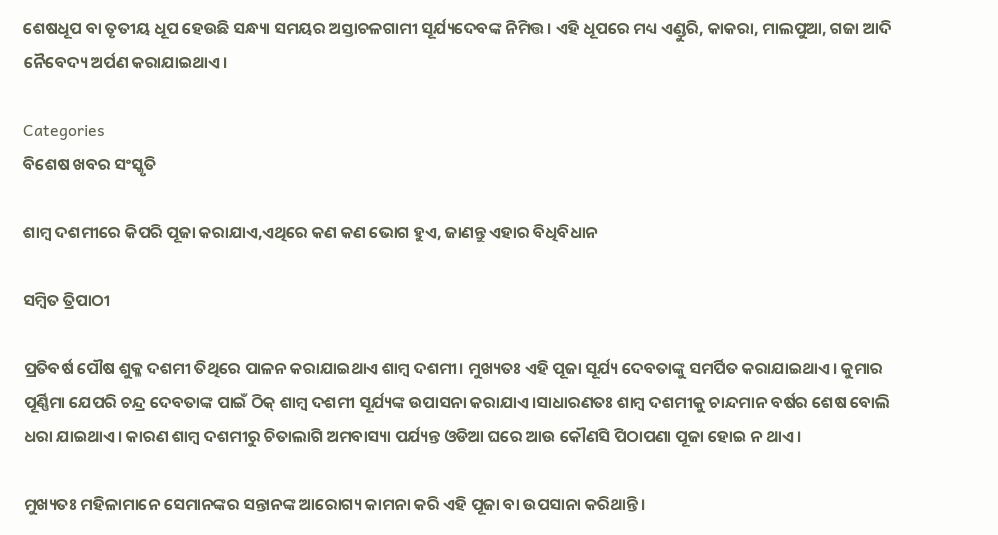ଶେଷଧୂପ ବା ତୃତୀୟ ଧୂପ ହେଉଛି ସନ୍ଧ୍ୟା ସମୟର ଅସ୍ତାଚଳଗାମୀ ସୂର୍ଯ୍ୟଦେବଙ୍କ ନିମିତ୍ତ। ଏହି ଧୂପରେ ମଧ୍ୟ ଏଣ୍ଡୁରି, କାକରା, ମାଲପୁଆ, ଗଜା ଆଦି ନୈବେଦ୍ୟ ଅର୍ପଣ କରାଯାଇଥାଏ।

Categories
ବିଶେଷ ଖବର ସଂସ୍କୃତି

ଶାମ୍ବ ଦଶମୀରେ କିପରି ପୂଜା କରାଯାଏ,ଏଥିରେ କଣ କଣ ଭୋଗ ହୁଏ, ଜାଣନ୍ତୁ ଏହାର ବିଧିବିଧାନ

ସମ୍ବିତ ତ୍ରିପାଠୀ

ପ୍ରତିବର୍ଷ ପୌଷ ଶୁକ୍ଳ ଦଶମୀ ତିଥିରେ ପାଳନ କରାଯାଇଥାଏ ଶାମ୍ବ ଦଶମୀ। ମୁଖ୍ୟତଃ ଏହି ପୂଜା ସୂର୍ଯ୍ୟ ଦେବତାଙ୍କୁ ସମର୍ପିତ କରାଯାଇଥାଏ। କୁମାର ପୂର୍ଣ୍ଣିମା ଯେପରି ଚନ୍ଦ୍ର ଦେବତାଙ୍କ ପାଇଁ ଠିକ୍ ଶାମ୍ବ ଦଶମୀ ସୂର୍ଯ୍ୟଙ୍କ ଉପାସନା କରାଯାଏ।ସାଧାରଣତଃ ଶାମ୍ବ ଦଶମୀକୁ ଚାନ୍ଦମାନ ବର୍ଷର ଶେଷ ବୋଲି ଧରା ଯାଇଥାଏ। କାରଣ ଶାମ୍ବ ଦଶମୀରୁ ଚିତାଲାଗି ଅମବାସ୍ୟା ପର୍ଯ୍ୟନ୍ତ ଓଡିଆ ଘରେ ଆଉ କୌଣସି ପିଠାପଣା ପୂଜା ହୋଇ ନ ଥାଏ।

ମୁଖ୍ୟତଃ ମହିଳାମାନେ ସେମାନଙ୍କର ସନ୍ତାନଙ୍କ ଆରୋଗ୍ୟ କାମନା କରି ଏହି ପୂଜା ବା ଉପସାନା କରିଥାନ୍ତି।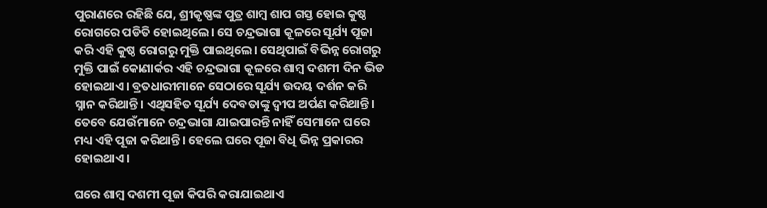ପୁରାଣରେ ରହିଛି ଯେ, ଶ୍ରୀକୃଷ୍ଣଙ୍କ ପୁତ୍ର ଶାମ୍ବ ଶାପ ଗସ୍ତ ହୋଇ କୁଷ୍ଠ ରୋଗରେ ପଡିତି ହୋଇଥିଲେ। ସେ ଚନ୍ଦ୍ରଭାଗା କୂଳରେ ସୂର୍ଯ୍ୟ ପୂଜା କରି ଏହି କୁଷ୍ଠ ରୋଗରୁ ମୁକ୍ତି ପାଇଥିଲେ। ସେଥିପାଇଁ ବିଭିନ୍ନ ରୋଗରୁ ମୁକ୍ତି ପାଇଁ କୋଣାର୍କର ଏହି ଚନ୍ଦ୍ରଭାଗା କୂଳରେ ଶାମ୍ବ ଦଶମୀ ଦିନ ଭିଡ ହୋଇଥାଏ। ବ୍ରତଧାରୀମାନେ ସେଠାରେ ସୂର୍ଯ୍ୟ ଉଦୟ ଦର୍ଶନ କରି ସ୍ନାନ କରିଥାନ୍ତି। ଏଥିସହିତ ସୂର୍ଯ୍ୟ ଦେବତାଙ୍କୁ ଦ୍ବୀପ ଅର୍ପଣ କରିଥାନ୍ତି। ତେବେ ଯେଉଁମାନେ ଚନ୍ଦ୍ରଭାଗା ଯାଇପାରନ୍ତି ନାହିଁ ସେମାନେ ଘରେ ମଧ୍ୟ ଏହି ପୂଜା କରିଥାନ୍ତି। ହେଲେ ଘରେ ପୂଜା ବିଧି ଭିନ୍ନ ପ୍ରକାରର ହୋଇଥାଏ।

ଘରେ ଶାମ୍ବ ଦଶମୀ ପୂଜା କିପରି କରାଯାଇଥାଏ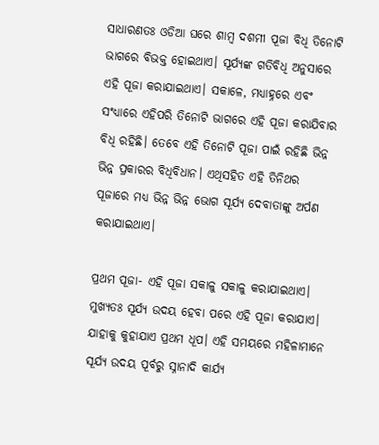ସାଧାରଣତଃ ଓଡିଆ ଘରେ ଶାମ୍ବ ଦଶମୀ ପୂଜା ବିଧି ତିନୋଟି ଭାଗରେ ବିଭକ୍ତ ହୋଇଥାଏ। ସୂର୍ଯ୍ୟଙ୍କ ଗତିବିଧି ଅନୁସାରେ ଏହି ପୂଜା କରାଯାଇଥାଏ। ସକାଳେ, ମଧ୍ୟାହ୍ନରେ ଏବଂ ସଂଧ୍ୟାରେ ଏହିପରି ତିନୋଟି ଭାଗରେ ଏହି ପୂଜା କରାଯିବାର ବିଧି ରହିଛି। ତେବେ ଏହି ତିନୋଟି ପୂଜା ପାଇଁ ରହିଛି ଭିନ୍ନ ଭିନ୍ନ ପ୍ରକାରର ବିଧିବିଧାନ। ଏଥିସହିତ ଏହି ତିନିଥର ପୂଜାରେ ମଧ୍ୟ ଭିନ୍ନ ଭିନ୍ନ ଭୋଗ ସୂର୍ଯ୍ୟ ଦେବାତାଙ୍କୁ ଅର୍ପଣ କରାଯାଇଥାଏ।

ପ୍ରଥମ ପୂଜା- ଏହି ପୂଜା ସକାଳୁ ସକାଳୁ କରାଯାଇଥାଏ। ମୁଖ୍ୟତଃ ସୂର୍ଯ୍ୟ ଉଦୟ ହେବା ପରେ ଏହି ପୂଜା କରାଯାଏ। ଯାହାକୁ କୁହାଯାଏ ପ୍ରଥମ ଧୂପ। ଏହି ସମୟରେ ମହିଳାମାନେ ସୂର୍ଯ୍ୟ ଉଦୟ ପୂର୍ବରୁ ସ୍ନାନାଦି କାର୍ଯ୍ୟ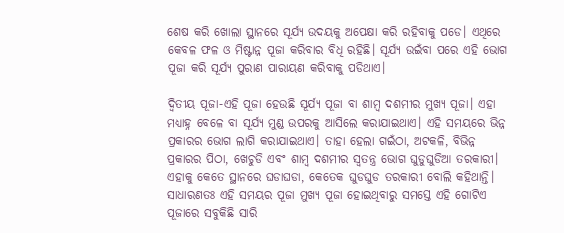ଶେଷ କରି ଖୋଲା ସ୍ଥାନରେ ସୂର୍ଯ୍ୟ ଉଦୟକୁ ଅପେକ୍ଷା କରି ରହିବାକୁ ପଡେ। ଏଥିରେ କେବଳ ଫଳ ଓ ମିଷ୍ଟାନ୍ନ ପୂଜା କରିବାର ବିଧି ରହିଛି। ସୂର୍ଯ୍ୟ ଉଇଁବା ପରେ ଏହି ଭୋଗ ପୂଜା କରି ସୂର୍ଯ୍ୟ ପୁରାଣ ପାରାୟଣ କରିବାକୁ ପଡିଥାଏ।

ଦ୍ବିତୀୟ ପୂଜା-ଏହି ପୂଜା ହେଉଛି ସୂର୍ଯ୍ୟ ପୂଜା ବା ଶାମ୍ବ ଦଶମୀର ମୁଖ୍ୟ ପୂଜା। ଏହା ମଧ୍ୟାହ୍ନ ବେଳେ ବା ସୂର୍ଯ୍ୟ ମୁଣ୍ଡ ଉପରକୁ ଆସିଲେ କରାଯାଇଥାଏ। ଏହି ସମୟରେ ଭିନ୍ନ ପ୍ରକାରର ଭୋଗ ଲାଗି କରାଯାଇଥାଏ। ତାହା ହେଲା ଗଇଁଠା, ଅଟକଳି, ବିଭିନ୍ନ ପ୍ରକାରର ପିଠା, ଖେଚୁଡି ଏବଂ ଶାମ୍ବ ଦଶମୀର ସ୍ବତନ୍ତ୍ର ଭୋଗ ଘୁଡୁଘୁଡିଆ ତରକାରୀ। ଏହାକୁ କେତେ ସ୍ଥାନରେ ଘଡାଘଡା, କେତେକ ଘୁଡଘୁଡ ତରକାରୀ ବୋଲି କହିଥାନ୍ତି। ସାଧାରଣତଃ ଏହି ସମୟର ପୂଜା ମୁଖ୍ୟ ପୂଜା ହୋଇଥିବାରୁ ସମସ୍ତେ ଏହି ଗୋଟିଏ ପୂଜାରେ ସବୁକିଛି ସାରି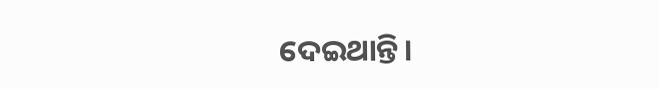ଦେଇଥାନ୍ତି।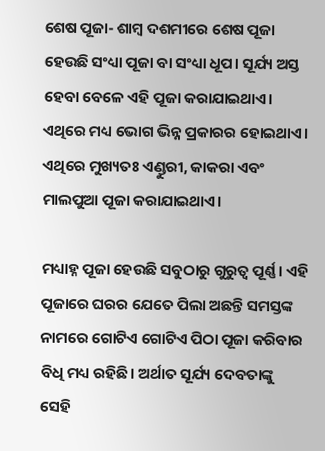ଶେଷ ପୂଜା- ଶାମ୍ବ ଦଶମୀରେ ଶେଷ ପୂଜା ହେଉଛି ସଂଧ୍ୟା ପୂଜା ବା ସଂଧ୍ୟା ଧୂପ। ସୂର୍ଯ୍ୟ ଅସ୍ତ ହେବା ବେଳେ ଏହି ପୂଜା କରାଯାଇଥାଏ। ଏଥିରେ ମଧ୍ୟ ଭୋଗ ଭିନ୍ନ ପ୍ରକାରର ହୋଇଥାଏ। ଏଥିରେ ମୁଖ୍ୟତଃ ଏଣ୍ଡୁରୀ, କାକରା ଏବଂ ମାଲପୁଆ ପୂଜା କରାଯାଇଥାଏ।

ମଧ୍ୟାହ୍ନ ପୂଜା ହେଉଛି ସବୁଠାରୁ ଗୁରୁତ୍ବ ପୂର୍ଣ୍ଣ। ଏହି ପୂଜାରେ ଘରର ଯେତେ ପିଲା ଅଛନ୍ତି ସମସ୍ତଙ୍କ ନାମରେ ଗୋଟିଏ ଗୋଟିଏ ପିଠା ପୂଜା କରିବାର ବିଧି ମଧ୍ୟ ରହିଛି। ଅର୍ଥାତ ସୂର୍ଯ୍ୟ ଦେବତାଙ୍କୁ ସେହି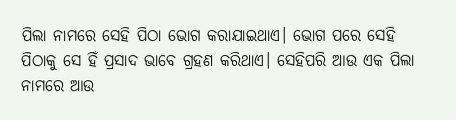ପିଲା ନାମରେ ସେହି ପିଠା ଭୋଗ କରାଯାଇଥାଏ। ଭୋଗ ପରେ ସେହି ପିଠାକୁ ସେ ହିଁ ପ୍ରସାଦ ଭାବେ ଗ୍ରହଣ କରିଥାଏ। ସେହିପରି ଆଉ ଏକ ପିଲା ନାମରେ ଆଉ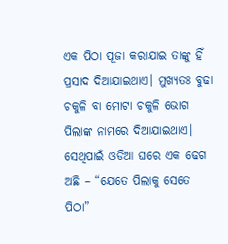ଏକ ପିଠା ପୂଜା କରାଯାଇ ତାଙ୍କୁ ହିଁ ପ୍ରସାଦ ଦିଆଯାଇଥାଏ। ମୁଖ୍ୟତଃ ବୁଢା ଚକୁଳି ବା ମୋଟା ଚକୁଳି ଭୋଗ ପିଲାଙ୍କ ନାମରେ ଦିଆଯାଇଥାଏ। ସେଥିପାଇଁ ଓଡିଆ ଘରେ ଏକ ଢେଗ ଅଛି – “ଯେତେ ପିଲାକୁ ସେତେ ପିଠା”